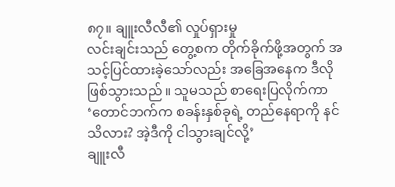၈၇။ ချူးလီလီ၏ လှုပ်ရှားမှု
လင်းချင်းသည် တွေ့စက တိုက်ခိုက်ဖို့အတွက် အသင့်ပြင်ထားခဲ့သော်လည်း အခြေအနေက ဒီလိုဖြစ်သွားသည်။ သူမသည် စာရေးပြလိုက်ကာ ‘တောင်ဘက်က စခန်းနှစ်ခုရဲ့ တည်နေရာကို နင်သိလား? အဲ့ဒီကို ငါသွားချင်လို့’
ချူးလီ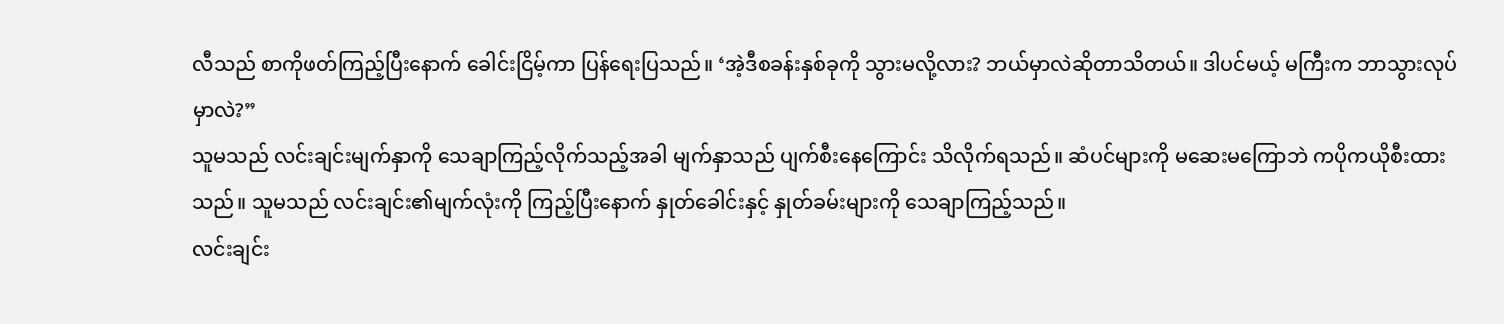လီသည် စာကိုဖတ်ကြည့်ပြီးနောက် ခေါင်းငြိမ့်ကာ ပြန်ရေးပြသည်။ ‘အဲ့ဒီစခန်းနှစ်ခုကို သွားမလို့လား? ဘယ်မှာလဲဆိုတာသိတယ်။ ဒါပင်မယ့် မကြီးက ဘာသွားလုပ်မှာလဲ?”
သူမသည် လင်းချင်းမျက်နှာကို သေချာကြည့်လိုက်သည့်အခါ မျက်နှာသည် ပျက်စီးနေကြောင်း သိလိုက်ရသည်။ ဆံပင်များကို မဆေးမကြောဘဲ ကပိုကယိုစီးထားသည်။ သူမသည် လင်းချင်း၏မျက်လုံးကို ကြည့်ပြီးနောက် နှုတ်ခေါင်းနှင့် နှုတ်ခမ်းများကို သေချာကြည့်သည်။
လင်းချင်း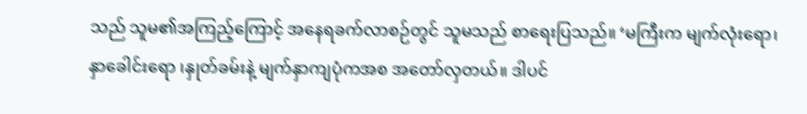သည် သူမ၏အကြည့်ကြောင့် အနေရခက်လာစဉ်တွင် သူမသည် စာရေးပြသည်။ ‘မကြီးက မျက်လုံးရော၊ နှာခေါင်းရော ၊နှုတ်ခမ်းနဲ့ မျက်နှာကျပုံကအစ အတော်လှတယ်။ ဒါပင်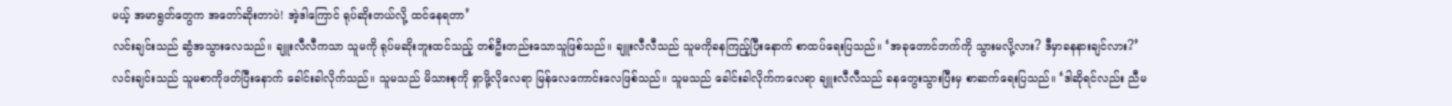မယ့် အမာရွတ်တွေက အတော်ဆိုးတာပဲ! အဲ့ဒါကြောင် ရုပ်ဆိုးတယ်လို့ ထင်နေရတာ’
လင်းချင်းသည် ဆွံအသွားလေသည်။ ချူးလီလီကသာ သူမကို ရုပ်မဆိုးဘူးထင်သည့် တစ်ဦးတည်းသောသူဖြစ်သည်။ ချူးလီလီသည် သူမကိုခနကြည့်ပြီးနောက် စာထပ်ရေးပြသည်။ ‘အခုတောင်ဘက်ကို သွားမလို့လား? ဒီမှာခနနားချင်လား?’
လင်းချင်းသည် သူမစာကိုဖတ်ပြီးနောက် ခေါင်းခါလိုက်သည်။ သူမသည် မိသားစုကို ရှာဖို့လိုလေရာ မြန်လေကောင်းလေဖြစ်သည်။ သူမသည် ခေါင်းခါလိုက်ကလေရာ ချူးလီလီသည် ခနတွေးသွားပြီးမှ စာဆက်ရေးပြသည်။ ‘ဒါဆိုရင်လည်း ညီမ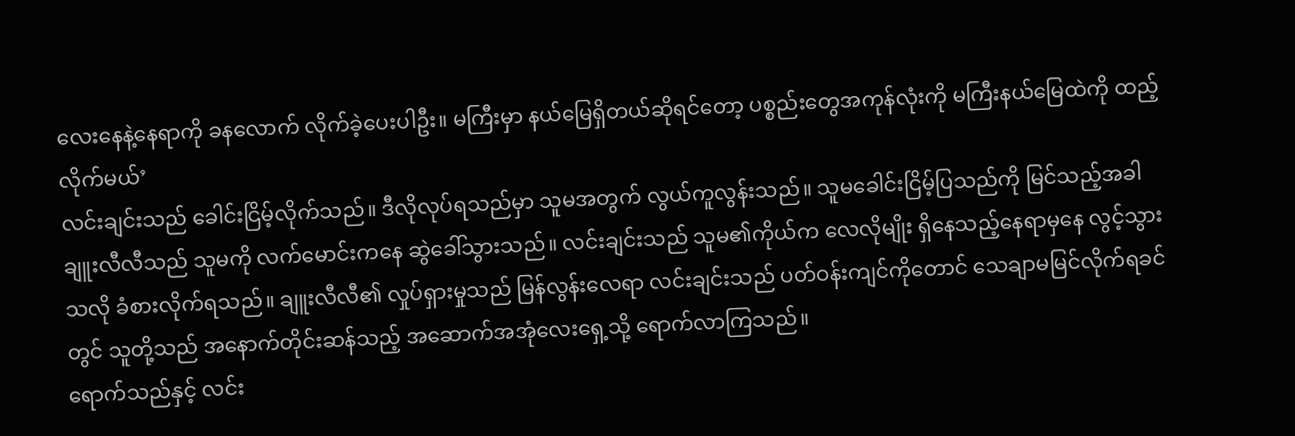လေးနေနဲ့နေရာကို ခနလောက် လိုက်ခဲ့ပေးပါဦး။ မကြီးမှာ နယ်မြေရှိတယ်ဆိုရင်တော့ ပစ္စည်းတွေအကုန်လုံးကို မကြီးနယ်မြေထဲကို ထည့်လိုက်မယ်’
လင်းချင်းသည် ခေါင်းငြိမ့်လိုက်သည်။ ဒီလိုလုပ်ရသည်မှာ သူမအတွက် လွယ်ကူလွန်းသည်။ သူမခေါင်းငြိမ့်ပြသည်ကို မြင်သည့်အခါ ချူးလီလီသည် သူမကို လက်မောင်းကနေ ဆွဲခေါ်သွားသည်။ လင်းချင်းသည် သူမ၏ကိုယ်က လေလိုမျိုး ရှိနေသည့်နေရာမှနေ လွင့်သွားသလို ခံစားလိုက်ရသည်။ ချူးလီလီ၏ လှုပ်ရှားမှုသည် မြန်လွန်းလေရာ လင်းချင်းသည် ပတ်ဝန်းကျင်ကိုတောင် သေချာမမြင်လိုက်ရခင်တွင် သူတို့သည် အနောက်တိုင်းဆန်သည့် အဆောက်အအုံလေးရှေ့သို့ ရောက်လာကြသည်။
ရောက်သည်နှင့် လင်း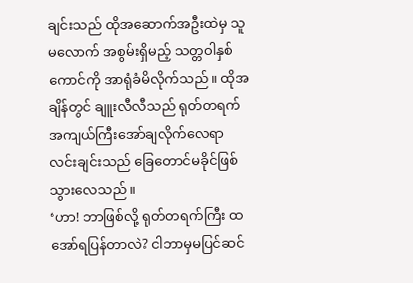ချင်းသည် ထိုအဆောက်အဦးထဲမှ သူမလောက် အစွမ်းရှိမည့် သတ္တဝါနှစ်ကောင်ကို အာရုံခံမိလိုက်သည်။ ထိုအချိန်တွင် ချူးလီလီသည် ရုတ်တရက် အကျယ်ကြီးအော်ချလိုက်လေရာ လင်းချင်းသည် ခြေတောင်မခိုင်ဖြစ်သွားလေသည်။
‘ဟာ! ဘာဖြစ်လို့ ရုတ်တရက်ကြီး ထအော်ရပြန်တာလဲ? ငါဘာမှမပြင်ဆင်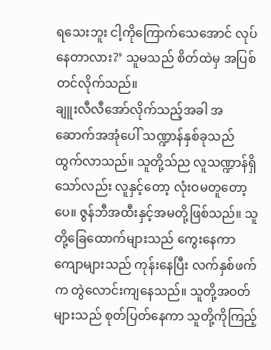ရသေးဘူး ငါ့ကိုကြောက်သေအောင် လုပ်နေတာလား?’ သူမသည် စိတ်ထဲမှ အပြစ်တင်လိုက်သည်။
ချူးလီလီအော်လိုက်သည့်အခါ အဆောက်အအုံပေါ် သဏ္ဍာန်နှစ်ခုသည် ထွက်လာသည်။ သူတို့သ်ည လူသဏ္ဍာန်ရှိသော်လည်း လူနှင့်တော့ လုံးဝမတူတော့ပေ။ ဇွန်ဘီအထီးနှင့်အမတို့ဖြစ်သည်။ သူတို့ခြေထောက်များသည် ကွေးနေကာ ကျောများသည် ကုန်းနေပြီး လက်နှစ်ဖက်က တွဲလောင်းကျနေသည်။ သူတို့အဝတ်များသည် စုတ်ပြတ်နေကာ သူတို့ကိုကြည့်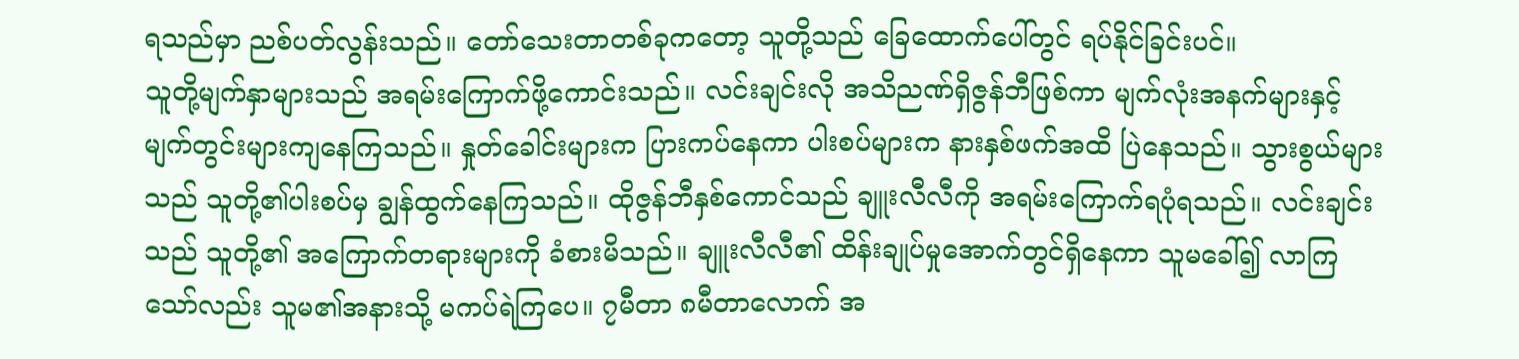ရသည်မှာ ညစ်ပတ်လွန်းသည်။ တော်သေးတာတစ်ခုကတော့ သူတို့သည် ခြေထောက်ပေါ်တွင် ရပ်နိုင်ခြင်းပင်။
သူတို့မျက်နှာများသည် အရမ်းကြောက်ဖို့ကောင်းသည်။ လင်းချင်းလို အသိညဏ်ရှိဇွန်ဘီဖြစ်ကာ မျက်လုံးအနက်များနှင့် မျက်တွင်းများကျနေကြသည်။ နှုတ်ခေါင်းများက ပြားကပ်နေကာ ပါးစပ်များက နားနှစ်ဖက်အထိ ပြဲနေသည်။ သွားစွယ်များသည် သူတို့၏ပါးစပ်မှ ချွန်ထွက်နေကြသည်။ ထိုဇွန်ဘီနှစ်ကောင်သည် ချူးလီလီကို အရမ်းကြောက်ရပုံရသည်။ လင်းချင်းသည် သူတို့၏ အကြောက်တရားများကို ခံစားမိသည်။ ချူးလီလီ၏ ထိန်းချုပ်မှုအောက်တွင်ရှိနေကာ သူမခေါ်၍ လာကြသော်လည်း သူမ၏အနားသို့ မကပ်ရဲကြပေ။ ၇မီတာ ၈မီတာလောက် အ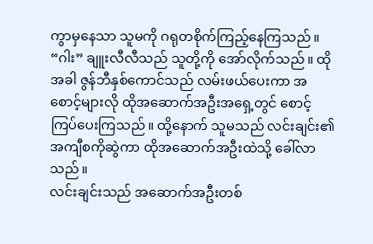ကွာမှနေသာ သူမကို ဂရုတစိုက်ကြည့်နေကြသည်။
“ဂါး” ချူးလီလီသည် သူတို့ကို အော်လိုက်သည်။ ထိုအခါ ဇွန်ဘီနှစ်ကောင်သည် လမ်းဖယ်ပေးကာ အစောင့်များလို ထိုအဆောက်အဦးအရှေ့တွင် စောင့်ကြပ်ပေးကြသည်။ ထို့နောက် သူမသည် လင်းချင်း၏ အကျီစကိုဆွဲကာ ထိုအဆောက်အဦးထဲသို့ ခေါ်လာသည်။
လင်းချင်းသည် အဆောက်အဦးတစ်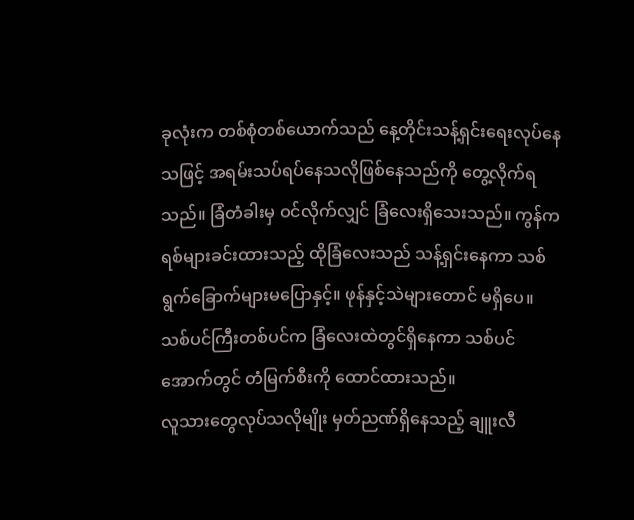ခုလုံးက တစ်စုံတစ်ယောက်သည် နေ့တိုင်းသန့်ရှင်းရေးလုပ်နေသဖြင့် အရမ်းသပ်ရပ်နေသလိုဖြစ်နေသည်ကို တွေ့လိုက်ရသည်။ ခြံတံခါးမှ ဝင်လိုက်လျှင် ခြံလေးရှိသေးသည်။ ကွန်ကရစ်များခင်းထားသည့် ထိုခြံလေးသည် သန့်ရှင်းနေကာ သစ်ရွက်ခြောက်များမပြောနှင့်။ ဖုန်နှင့်သဲများတောင် မရှိပေ။ သစ်ပင်ကြီးတစ်ပင်က ခြံလေးထဲတွင်ရှိနေကာ သစ်ပင်အောက်တွင် တံမြက်စီးကို ထောင်ထားသည်။
လူသားတွေလုပ်သလိုမျိုး မှတ်ညဏ်ရှိနေသည့် ချူးလီ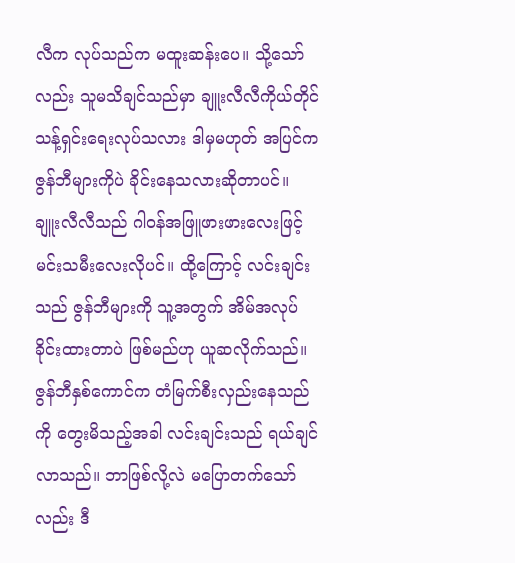လီက လုပ်သည်က မထူးဆန်းပေ။ သို့သော်လည်း သူမသိချင်သည်မှာ ချူးလီလီကိုယ်တိုင် သန့်ရှင်းရေးလုပ်သလား ဒါမှမဟုတ် အပြင်က ဇွန်ဘီများကိုပဲ ခိုင်းနေသလားဆိုတာပင်။
ချူးလီလီသည် ဂါဝန်အဖြူဖားဖားလေးဖြင့် မင်းသမီးလေးလိုပင်။ ထို့ကြောင့် လင်းချင်းသည် ဇွန်ဘီများကို သူ့အတွက် အိမ်အလုပ်ခိုင်းထားတာပဲ ဖြစ်မည်ဟု ယူဆလိုက်သည်။ ဇွန်ဘီနှစ်ကောင်က တံမြက်စီးလှည်းနေသည်ကို တွေးမိသည့်အခါ လင်းချင်းသည် ရယ်ချင်လာသည်။ ဘာဖြစ်လို့လဲ မပြောတက်သော်လည်း ဒီ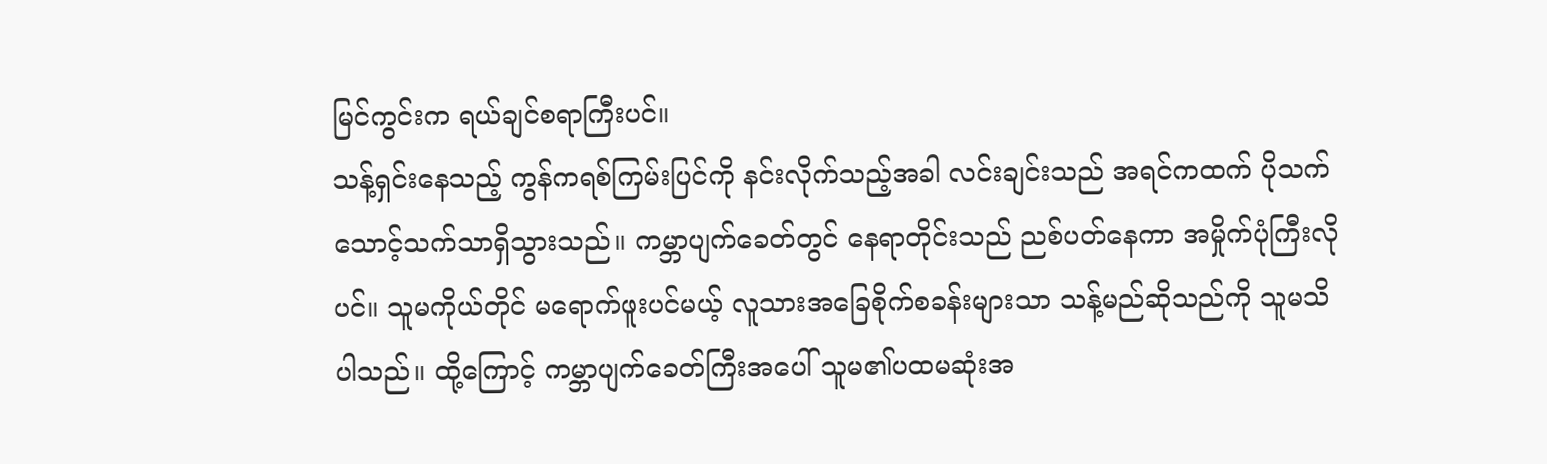မြင်ကွင်းက ရယ်ချင်စရာကြီးပင်။
သန့်ရှင်းနေသည့် ကွန်ကရစ်ကြမ်းပြင်ကို နင်းလိုက်သည့်အခါ လင်းချင်းသည် အရင်ကထက် ပိုသက်သောင့်သက်သာရှိသွားသည်။ ကမ္ဘာပျက်ခေတ်တွင် နေရာတိုင်းသည် ညစ်ပတ်နေကာ အမှိုက်ပုံကြီးလိုပင်။ သူမကိုယ်တိုင် မရောက်ဖူးပင်မယ့် လူသားအခြေစိုက်စခန်းများသာ သန့်မည်ဆိုသည်ကို သူမသိပါသည်။ ထို့ကြောင့် ကမ္ဘာပျက်ခေတ်ကြီးအပေါ် သူမ၏ပထမဆုံးအ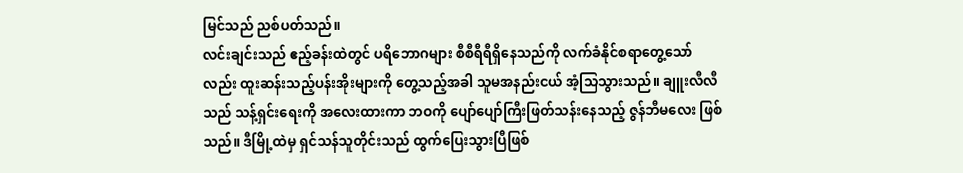မြင်သည် ညစ်ပတ်သည်။
လင်းချင်းသည် ဧည့်ခန်းထဲတွင် ပရိဘောဂများ စီစီရီရီရှိနေသည်ကို လက်ခံနိုင်စရာတွေ့သော်လည်း ထူးဆန်းသည့်ပန်းအိုးများကို တွေ့သည့်အခါ သူမအနည်းငယ် အံ့သြသွားသည်။ ချူးလီလီသည် သန့်ရှင်းရေးကို အလေးထားကာ ဘဝကို ပျော်ပျော်ကြီးဖြတ်သန်းနေသည့် ဇွန်ဘီမလေး ဖြစ်သည်။ ဒီမြို့ထဲမှ ရှင်သန်သူတိုင်းသည် ထွက်ပြေးသွားပြီဖြစ်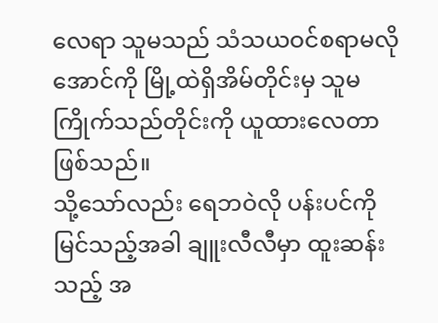လေရာ သူမသည် သံသယဝင်စရာမလိုအောင်ကို မြို့ထဲရှိအိမ်တိုင်းမှ သူမကြိုက်သည်တိုင်းကို ယူထားလေတာ ဖြစ်သည်။
သို့သော်လည်း ရေဘဝဲလို ပန်းပင်ကိုမြင်သည့်အခါ ချူးလီလီမှာ ထူးဆန်းသည့် အ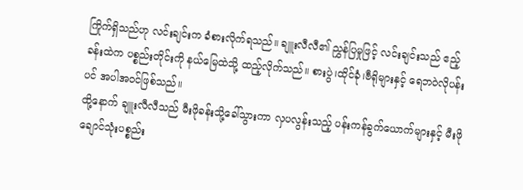ကြိုက်ရှိသည်ဟု လင်းချင်းက ခံစားလိုက်ရသည်။ ချူးလီလီ၏ ညွှန်ပြမှုဖြင့် လင်းချင်းသည် ဧည့်ခန်းထဲက ပစ္စည်းတိုင်းကို နယ်မြေထဲသို့ ထည့်လိုက်သည်။ စားပွဲ၊ထိုင်ခုံ၊ဗီရိုများနှင့် ရေဘဝဲလိုပန်းပင် အပါအဝင်ဖြစ်သည်။
ထို့နောက် ချူးလီလီသည် မီးဖိုခန်းသို့ခေါ်သွားကာ လှပလွန်းသည့် ပန်းကန်ခွက်ယောက်များနှင့် မီးဖိုချောင်သုံးပစ္စည်း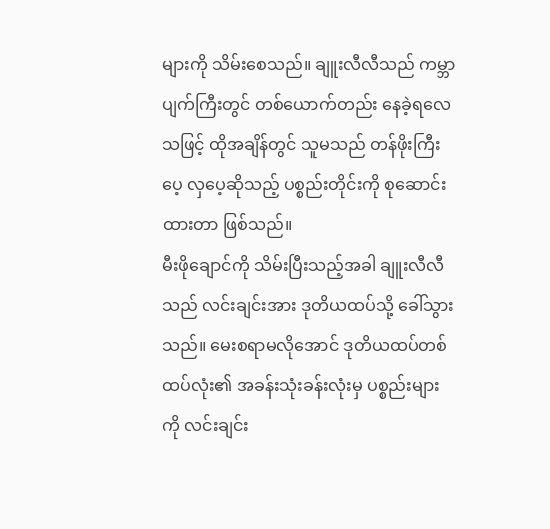များကို သိမ်းစေသည်။ ချူးလီလီသည် ကမ္ဘာပျက်ကြီးတွင် တစ်ယောက်တည်း နေခဲ့ရလေသဖြင့် ထိုအချိန်တွင် သူမသည် တန်ဖိုးကြီးပေ့ လှပေ့ဆိုသည့် ပစ္စည်းတိုင်းကို စုဆောင်းထားတာ ဖြစ်သည်။
မီးဖိုချောင်ကို သိမ်းပြီးသည့်အခါ ချူးလီလီသည် လင်းချင်းအား ဒုတိယထပ်သို့ ခေါ်သွားသည်။ မေးစရာမလိုအောင် ဒုတိယထပ်တစ်ထပ်လုံး၏ အခန်းသုံးခန်းလုံးမှ ပစ္စည်းများကို လင်းချင်း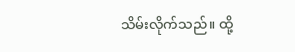သိမ်းလိုက်သည်။ ထို့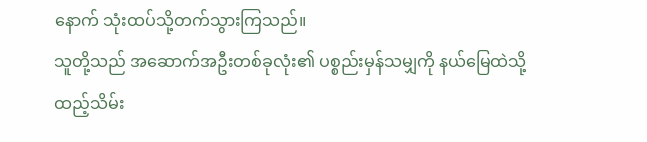နောက် သုံးထပ်သို့တက်သွားကြသည်။
သူတို့သည် အဆောက်အဦးတစ်ခုလုံး၏ ပစ္စည်းမှန်သမျှကို နယ်မြေထဲသို့ ထည့်သိမ်း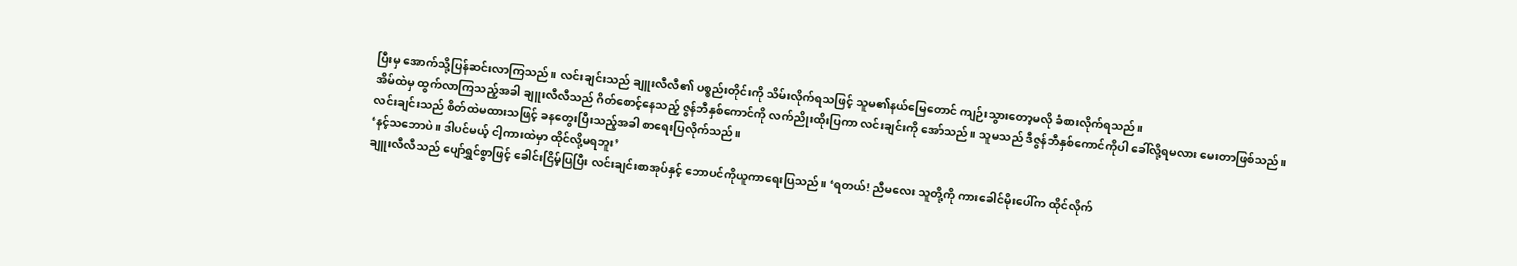ပြီးမှ အောက်သို့ပြန်ဆင်းလာကြသည်။ လင်းချင်းသည် ချူးလီလီ၏ ပစ္စည်းတိုင်းကို သိမ်းလိုက်ရသဖြင့် သူမ၏နယ်မြေတောင် ကျဉ်းသွားတော့မလို ခံစားလိုက်ရသည်။
အိမ်ထဲမှ ထွက်လာကြသည့်အခါ ချူးလီလီသည် ဂိတ်စောင့်နေသည့် ဇွန်ဘီနှစ်ကောင်ကို လက်ညိုးထိုးပြကာ လင်းချင်းကို အော်သည်။ သူမသည် ဒီဇွန်ဘီနှစ်ကောင်ကိုပါ ခေါ်လို့ရမလား မေးတာဖြစ်သည်။
လင်းချင်းသည် စိတ်ထဲမထားသဖြင့် ခနတွေးပြီးသည့်အခါ စာရေးပြလိုက်သည်။
‘နင့်သဘောပဲ။ ဒါပင်မယ့် ငါ့ကားထဲမှာ ထိုင်လို့မရဘူး’
ချူးလီလီသည် ပျော်ရွှင်စွာဖြင့် ခေါင်းငြိမ့်ပြပြီး လင်းချင်းစာအုပ်နှင့် ဘောပင်ကိုယူကာရေးပြသည်။ ‘ရတယ်! ညီမလေး သူတို့ကို ကားခေါင်မိုးပေါ်က ထိုင်လိုက်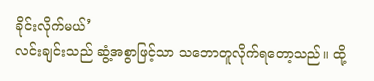ခိုင်းလိုက်မယ်’
လင်းချင်းသည် ဆွံ့အစွာဖြင့်သာ သဘောတူလိုက်ရတော့သည်။ ထို့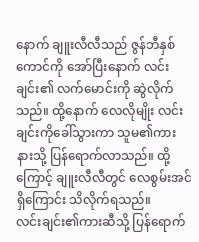နောက် ချူးလီလီသည် ဇွန်ဘီနှစ်ကောင်ကို အော်ပြီးနောက် လင်းချင်း၏ လက်မောင်းကို ဆွဲလိုက်သည်။ ထို့နောက် လေလိုမျိုး လင်းချင်းကိုခေါ်သွားကာ သူမ၏ကားနားသို့ ပြန်ရောက်လာသည်။ ထို့ကြောင့် ချူးလီလီတွင် လေစွမ်းအင်ရှိကြောင်း သိလိုက်ရသည်။
လင်းချင်း၏ကားဆီသို့ ပြန်ရောက်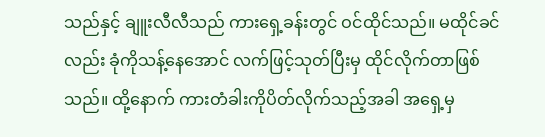သည်နှင့် ချူးလီလီသည် ကားရှေ့ခန်းတွင် ဝင်ထိုင်သည်။ မထိုင်ခင်လည်း ခုံကိုသန့်နေအောင် လက်ဖြင့်သုတ်ပြီးမှ ထိုင်လိုက်တာဖြစ်သည်။ ထို့နောက် ကားတံခါးကိုပိတ်လိုက်သည့်အခါ အရှေ့မှ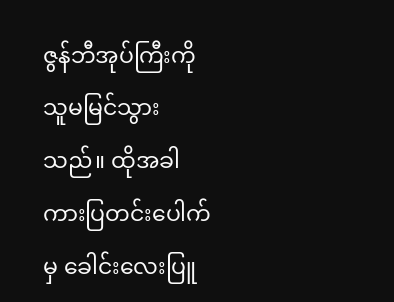ဇွန်ဘီအုပ်ကြီးကို သူမမြင်သွားသည်။ ထိုအခါ ကားပြတင်းပေါက်မှ ခေါင်းလေးပြူ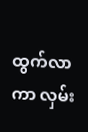ထွက်လာကာ လှမ်း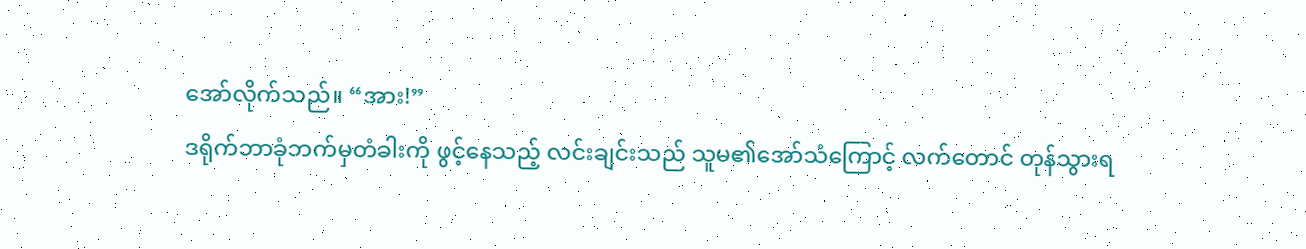အော်လိုက်သည်။ “အား!”
ဒရိုက်ဘာခုံဘက်မှတံခါးကို ဖွင့်နေသည့် လင်းချင်းသည် သူမ၏အော်သံကြောင့် လက်တောင် တုန်သွားရ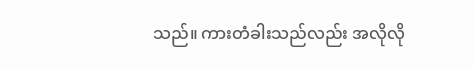သည်။ ကားတံခါးသည်လည်း အလိုလို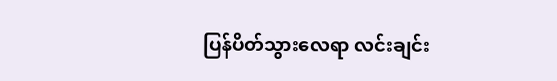ပြန်ပိတ်သွားလေရာ လင်းချင်း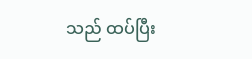သည် ထပ်ပြီး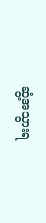ဆွံ့အသွားရ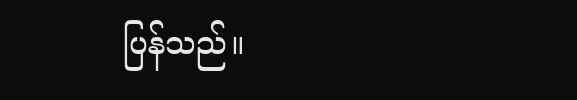ပြန်သည်။